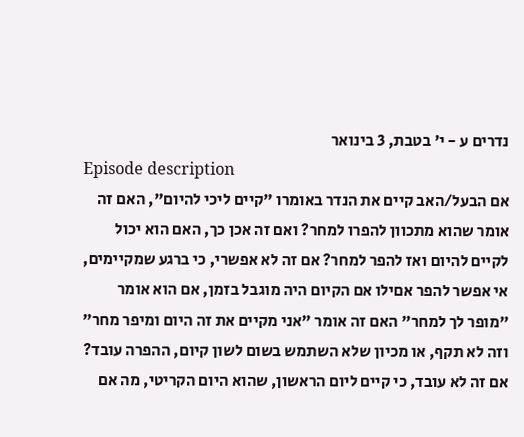נדרים ע - י' בטבת, 3 בינואר
Episode description
אם הבעל/האב קיים את הנדר באומרו "קיים ליכי להיום", האם זה אומר שהוא מתכוון להפרו למחר? ואם זה אכן כך, האם הוא יכול לקיים להיום ואז להפר למחר? אם זה לא אפשרי, כי ברגע שמקיימים, אי אפשר להפר אםילו אם הקיום היה מוגבל בזמן, אם הוא אומר "מופר לך למחר" האם זה אומר "אני מקיים את זה היום ומיפר מחר" וזה לא תקף, או מכיון שלא השתמש בשום לשון קיום, ההפרה עובד? אם זה לא עובד, כי קיים ליום הראשון, שהוא היום הקריטי, מה אם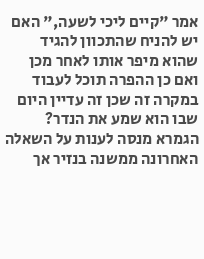אמר "קיים ליכי לשעה," האם יש להניח שהתכוון להגיד שהוא מיפר אותו לאחר מכן ואם כן ההפרה תוכל לעבוד במקרה זה שכן זה עדיין היום שבו הוא שמע את הנדר? הגמרא מנסה לענות על השאלה האחרונה ממשנה בנזיר אך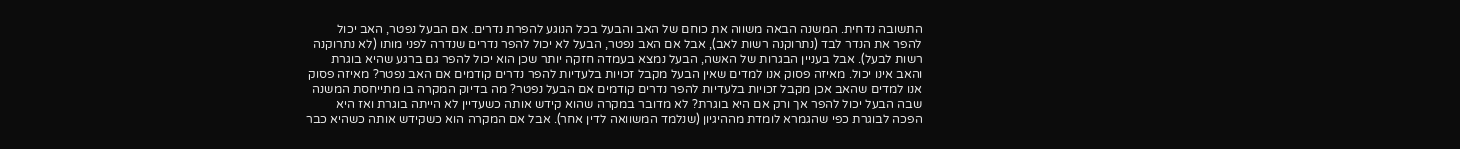התשובה נדחית. המשנה הבאה משווה את כוחם של האב והבעל בכל הנוגע להפרת נדרים. אם הבעל נפטר, האב יכול להפר את הנדר לבד (נתרוקנה רשות לאב), אבל אם האב נפטר, הבעל לא יכול להפר נדרים שנדרה לפני מותו (לא נתרוקנה רשות לבעל). אבל בעניין הבגרות של האשה, הבעל נמצא בעמדה חזקה יותר שכן הוא יכול להפר גם ברגע שהיא בוגרת והאב אינו יכול. מאיזה פסוק אנו למדים שאין הבעל מקבל זכויות בלעדיות להפר נדרים קודמים אם האב נפטר? מאיזה פסוק אנו למדים שהאב אכן מקבל זכויות בלעדיות להפר נדרים קודמים אם הבעל נפטר? מה בדיוק המקרה בו מתייחסת המשנה שבה הבעל יכול להפר אך ורק אם היא בוגרת? לא מדובר במקרה שהוא קידש אותה כשעדיין לא הייתה בוגרת ואז היא הפכה לבוגרת כפי שהגמרא לומדת מההיגיון (שנלמד המשוואה לדין אחר). אבל אם המקרה הוא כשקידש אותה כשהיא כבר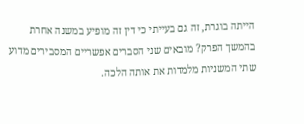הייתה בוגרת, זה גם בעייתי כי דין זה מופיע במשנה אחרת בהמשך הפרק? מובאים שני הסברים אפשריים המסבירים מדוע שתי המשניות מלמדות את אותה הלכה.